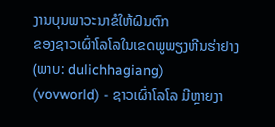ງານບຸນພາວະນາຂໍໃຫ້ຝົນຕົກ
ຂອງຊາວເຜົ່າໂລໂລໃນເຂດພູພຽງຫີນຮ່າຢາງ
(ພາບ: dulichhagiang)
(vovworld) - ຊາວເຜົ່າໂລໂລ ມີຫຼາຍງາ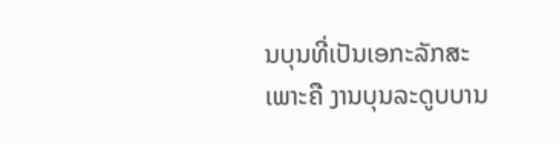ນບຸນທີ່ເປັນເອກະລັກສະເພາະຄື ງານບຸນລະດູບບານ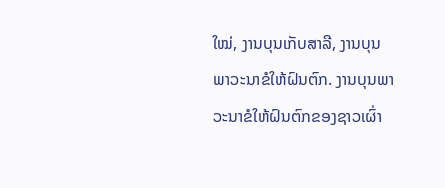ໃໝ່, ງານບຸນເກັບສາລີ, ງານບຸນພາວະນາຂໍໃຫ້ຝົນຕົກ. ງານບຸນພາວະນາຂໍໃຫ້ຝົນຕົກຂອງຊາວເຜົ່າ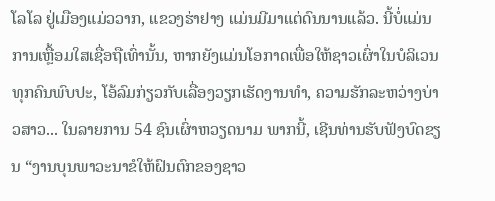ໂລໂລ ຢູ່ເມືອງແມ່ວວາກ, ແຂວງຮ່າຢາງ ແມ່ນມີມາແຕ່ດົນນານແລ້ວ. ນີ້ບໍ່ແມ່ນການເຫຼື້ອມໃສເຊື່ອຖືເທົ່ານັ້ນ, ຫາກຍັງແມ່ນໂອກາດເພື່ອໃຫ້ຊາວເຜົ່າໃນບໍລິເວນທຸກຄົນພົບປະ, ໂອ້ລົມກ່ຽວກັບເລື່ອງວຽກເຮັດງານທຳ, ຄວາມຮັກລະຫວ່າງບ່າວສາວ... ໃນລາຍການ 54 ຊົນເຜົ່າຫວຽດນາມ ພາກນີ້, ເຊີນທ່ານຮັບຟັງບົດຂຽນ “ງານບຸນພາວະນາຂໍໃຫ້ຝົນຕົກຂອງຊາວ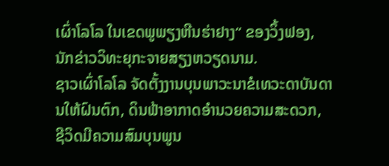ເຜົ່າໂລໂລ ໃນເຂດພູພຽງຫີນຮ່າຢາງ“ ຂອງວິ້ງຟອງ, ນັກຂ່າວວິທະຍຸກະຈາຍສຽງຫວຽດນາມ.
ຊາວເຜົ່າໂລໂລ ຈັດຕັ້ງງານບຸນພາວະນາຂໍເທວະດາບັນດານໃຫ້ຝົນຕົກ, ດິນຟ້າອາກາດອຳນວຍຄວາມສະດວກ, ຊີວິດມີຄວາມສົມບຸນພູນ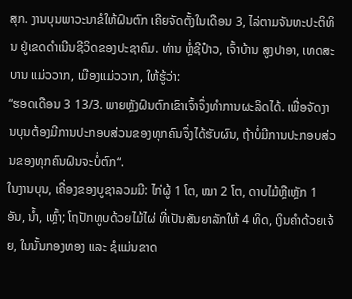ສຸກ. ງານບຸນພາວະນາຂໍໃຫ້ຝົນຕົກ ເຄີຍຈັດຕັ້ງໃນເດືອນ 3, ໄລ່ຕາມຈັນທະປະຕິທິນ ຢູ່ເຂດດຳເນີນຊີວິດຂອງປະຊາຄົມ. ທ່ານ ຫຼໍ່ຊີປ໋າວ, ເຈົ້າບ້ານ ສູງປາອາ, ເທດສະບານ ແມ່ວວາກ, ເມືອງແມ່ວວາກ, ໃຫ້ຮູ້ວ່າ:
“ຮອດເດືອນ 3 13/3. ພາຍຫຼັງຝົນຕົກເຂົາເຈົ້າຈຶ່ງທຳການຜະລິດໄດ້. ເພື່ອຈັດງານບຸນຕ້ອງມີການປະກອບສ່ວນຂອງທຸກຄົນຈຶ່ງໄດ້ຮັບຜົນ, ຖ້າບໍ່ມີການປະກອບສ່ວນຂອງທຸກຄົນຝົນຈະບໍ່ຕົກ“.
ໃນງານບຸນ, ເຄື່ອງຂອງບູຊາລວມມີ: ໄກ່ຜູ້ 1 ໂຕ, ໝາ 2 ໂຕ, ດາບໄມ້ຫຼືເຫຼັກ 1 ອັນ, ນ້ຳ, ເຫຼົ້າ; ໂຖປັກທູບດ້ວຍໄມ້ໄຜ່ ທີ່ເປັນສັນຍາລັກໃຫ້ 4 ທິດ, ເງິນຄຳດ້ວຍເຈ້ຍ, ໃນນັ້ນກອງທອງ ແລະ ຊໍແມ່ນຂາດ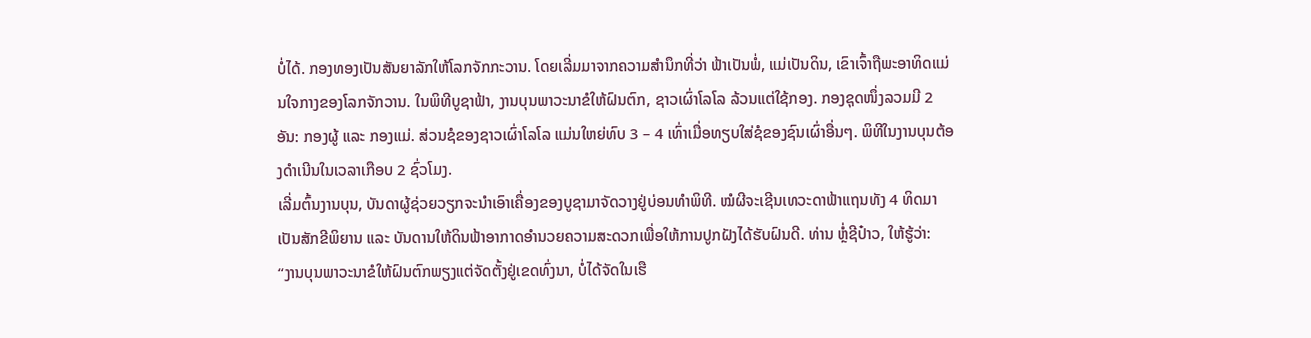ບໍ່ໄດ້. ກອງທອງເປັນສັນຍາລັກໃຫ້ໂລກຈັກກະວານ. ໂດຍເລີ່ມມາຈາກຄວາມສຳນຶກທີ່ວ່າ ຟ້າເປັນພໍ່, ແມ່ເປັນດິນ, ເຂົາເຈົ້າຖືພະອາທິດແມ່ນໃຈກາງຂອງໂລກຈັກວານ. ໃນພິທີບູຊາຟ້າ, ງານບຸນພາວະນາຂໍໃຫ້ຝົນຕົກ, ຊາວເຜົ່າໂລໂລ ລ້ວນແຕ່ໃຊ້ກອງ. ກອງຊຸດໜຶ່ງລວມມີ 2 ອັນ: ກອງຜູ້ ແລະ ກອງແມ່. ສ່ວນຊໍຂອງຊາວເຜົ່າໂລໂລ ແມ່ນໃຫຍ່ທົບ 3 – 4 ເທົ່າເມື່ອທຽບໃສ່ຊໍຂອງຊົນເຜົ່າອື່ນໆ. ພິທີໃນງານບຸນຕ້ອງດຳເນີນໃນເວລາເກືອບ 2 ຊົ່ວໂມງ.
ເລີ່ມຕົ້ນງານບຸນ, ບັນດາຜູ້ຊ່ວຍວຽກຈະນຳເອົາເຄື່ອງຂອງບູຊາມາຈັດວາງຢູ່ບ່ອນທຳພິທີ. ໝໍຜີຈະເຊີນເທວະດາຟ້າແຖນທັງ 4 ທິດມາເປັນສັກຂີພິຍານ ແລະ ບັນດານໃຫ້ດິນຟ້າອາກາດອຳນວຍຄວາມສະດວກເພື່ອໃຫ້ການປູກຝັງໄດ້ຮັບຝົນດີ. ທ່ານ ຫຼໍ່ຊີປ໋າວ, ໃຫ້ຮູ້ວ່າ:
“ງານບຸນພາວະນາຂໍໃຫ້ຝົນຕົກພຽງແຕ່ຈັດຕັ້ງຢູ່ເຂດທົ່ງນາ, ບໍ່ໄດ້ຈັດໃນເຮື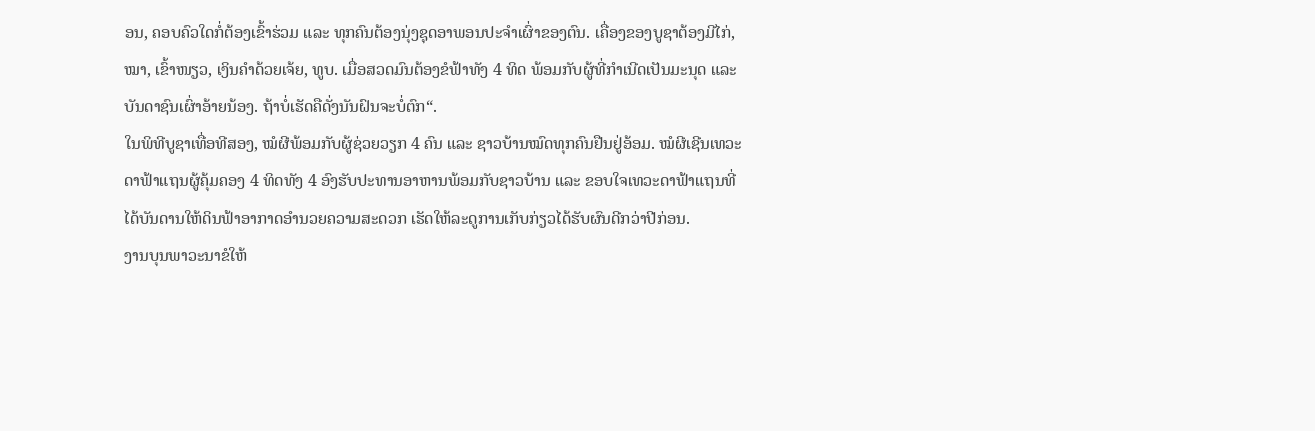ອນ, ຄອບຄົວໃດກໍ່ຕ້ອງເຂົ້າຮ່ວມ ແລະ ທຸກຄົນຕ້ອງນຸ່ງຊຸດອາພອນປະຈຳເຜົ່າຂອງຕົນ. ເຄື່ອງຂອງບູຊາຕ້ອງມີໄກ່, ໝາ, ເຂົ້າໜຽວ, ເງິນຄຳດ້ວຍເຈ້ຍ, ທູບ. ເມື່ອສວດມົນຕ້ອງຂໍຟ້າທັງ 4 ທິດ ພ້ອມກັບຜູ້ທີ່ກຳເນີດເປັນມະນຸດ ແລະ ບັນດາຊົນເຜົ່າອ້າຍນ້ອງ. ຖ້າບໍ່ເຮັດຄືດັ່ງນັນຝົນຈະບໍ່ຕົກ“.
ໃນພິທີບູຊາເທື່ອທີສອງ, ໝໍຜີພ້ອມກັບຜູ້ຊ່ວຍວຽກ 4 ຄົນ ແລະ ຊາວບ້ານໝົດທຸກຄົນຢືນຢູ່ອ້ອມ. ໝໍຜີເຊີນເທວະດາຟ້າແຖນຜູ້ຄຸ້ມຄອງ 4 ທິດທັງ 4 ອົງຮັບປະທານອາຫານພ້ອມກັບຊາວບ້ານ ແລະ ຂອບໃຈເທວະດາຟ້າແຖນທີ່ໄດ້ບັນດານໃຫ້ດິນຟ້າອາກາດອຳນວຍຄວາມສະດວກ ເຮັດໃຫ້ລະດູການເກັບກ່ຽວໄດ້ຮັບຜົນດີກວ່າປີກ່ອນ.
ງານບຸນພາວະນາຂໍໃຫ້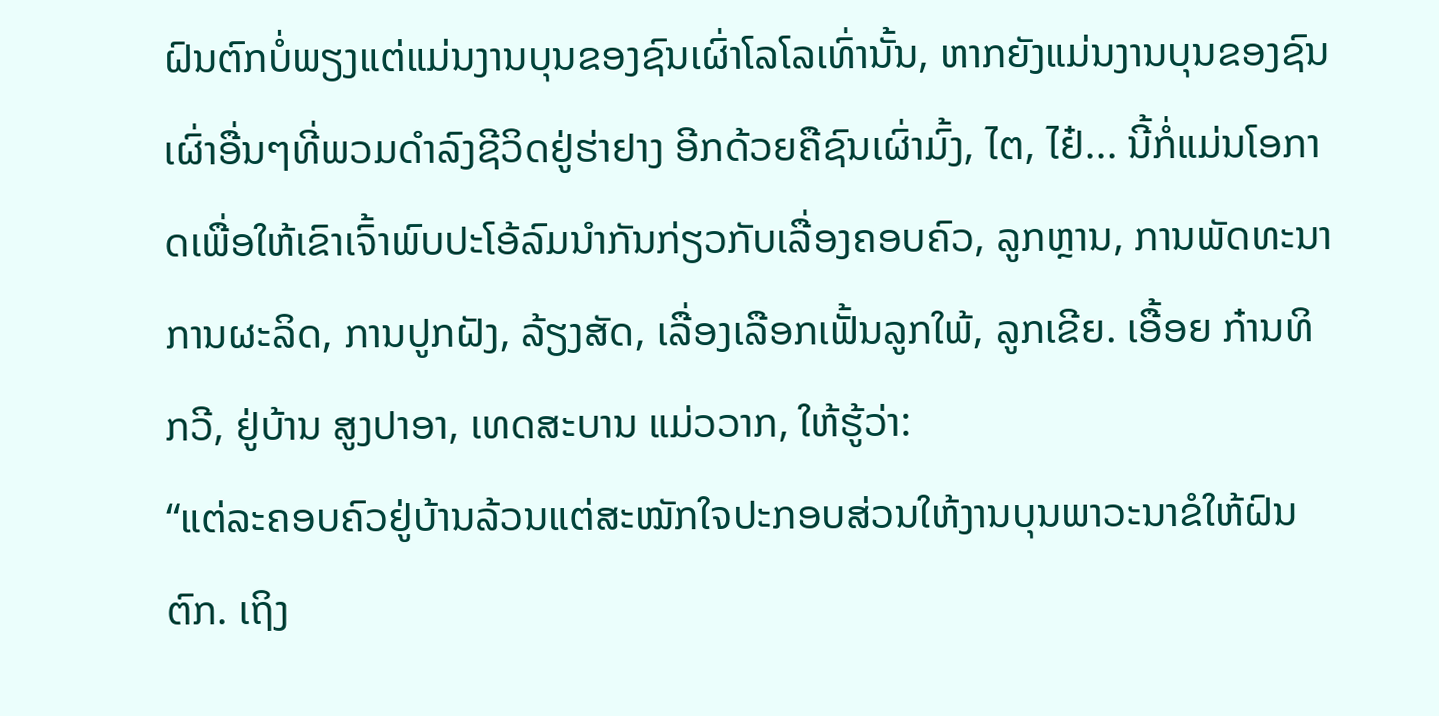ຝົນຕົກບໍ່ພຽງແຕ່ແມ່ນງານບຸນຂອງຊົນເຜົ່າໂລໂລເທົ່ານັ້ນ, ຫາກຍັງແມ່ນງານບຸນຂອງຊົນເຜົ່າອື່ນໆທີ່ພວມດຳລົງຊີວິດຢູ່ຮ່າຢາງ ອີກດ້ວຍຄືຊົນເຜົ່າມົ້ງ, ໄຕ, ໄຢ໋... ນີ້ກໍ່ແມ່ນໂອກາດເພື່ອໃຫ້ເຂົາເຈົ້າພົບປະໂອ້ລົມນຳກັນກ່ຽວກັບເລື່ອງຄອບຄົວ, ລູກຫຼານ, ການພັດທະນາການຜະລິດ, ການປູກຝັງ, ລ້ຽງສັດ, ເລື່ອງເລືອກເຟັ້ນລູກໃພ້, ລູກເຂີຍ. ເອື້ອຍ ກ໋ານທິກວີ, ຢູ່ບ້ານ ສູງປາອາ, ເທດສະບານ ແມ່ວວາກ, ໃຫ້ຮູ້ວ່າ:
“ແຕ່ລະຄອບຄົວຢູ່ບ້ານລ້ວນແຕ່ສະໝັກໃຈປະກອບສ່ວນໃຫ້ງານບຸນພາວະນາຂໍໃຫ້ຝົນຕົກ. ເຖິງ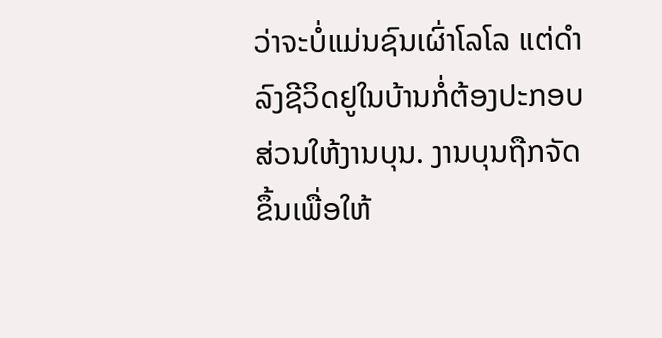ວ່າຈະບໍ່ແມ່ນຊົນເຜົ່າໂລໂລ ແຕ່ດຳລົງຊີວິດຢູໃນບ້ານກໍ່ຕ້ອງປະກອບສ່ວນໃຫ້ງານບຸນ. ງານບຸນຖືກຈັດຂຶ້ນເພື່ອໃຫ້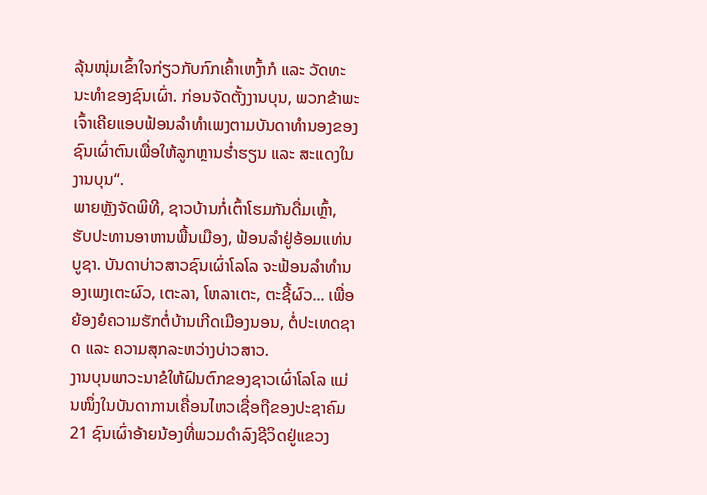ລຸ້ນໜຸ່ມເຂົ້າໃຈກ່ຽວກັບກົກເຄົ້າເຫງົ້າກໍ ແລະ ວັດທະນະທຳຂອງຊົນເຜົ່າ. ກ່ອນຈັດຕັ້ງງານບຸນ, ພວກຂ້າພະເຈົ້າເຄີຍແອບຟ້ອນລຳທຳເພງຕາມບັນດາທຳນອງຂອງຊົນເຜົ່າຕົນເພື່ອໃຫ້ລູກຫຼານຮ່ຳຮຽນ ແລະ ສະແດງໃນງານບຸນ“.
ພາຍຫຼັງຈັດພິທີ, ຊາວບ້ານກໍ່ເຕົ້າໂຮມກັນດື່ມເຫຼົ້າ, ຮັບປະທານອາຫານພື້ນເມືອງ, ຟ້ອນລຳຢູ່ອ້ອມແທ່ນບູຊາ. ບັນດາບ່າວສາວຊົນເຜົ່າໂລໂລ ຈະຟ້ອນລຳທຳນອງເພງເຕະຜົວ, ເຕະລາ, ໂຫລາເຕະ, ຕະຊີ້ຜົວ... ເພື່ອຍ້ອງຍໍຄວາມຮັກຕໍ່ບ້ານເກີດເມືອງນອນ, ຕໍ່ປະເທດຊາດ ແລະ ຄວາມສຸກລະຫວ່າງບ່າວສາວ.
ງານບຸນພາວະນາຂໍໃຫ້ຝົນຕົກຂອງຊາວເຜົ່າໂລໂລ ແມ່ນໜຶ່ງໃນບັນດາການເຄື່ອນໄຫວເຊື່ອຖືຂອງປະຊາຄົມ 21 ຊົນເຜົ່າອ້າຍນ້ອງທີ່ພວມດຳລົງຊີວິດຢູ່ແຂວງ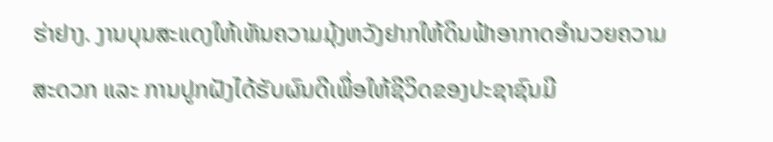ຮ່າຢາງ. ງານບຸນສະແດງໃຫ້ເຫັນຄວາມມຸ້ງຫວັງຢາກໃຫ້ດິນຟ້າອາກາດອຳນວຍຄວາມສະດວກ ແລະ ການປູກຝັງໄດ້ຮັບຜົນດີເພື່ອໃຫ້ຊີວິດຂອງປະຊາຊົນມີ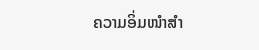ຄວາມອິ່ມໜຳສຳ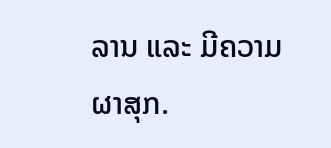ລານ ແລະ ມີຄວາມຜາສຸກ.